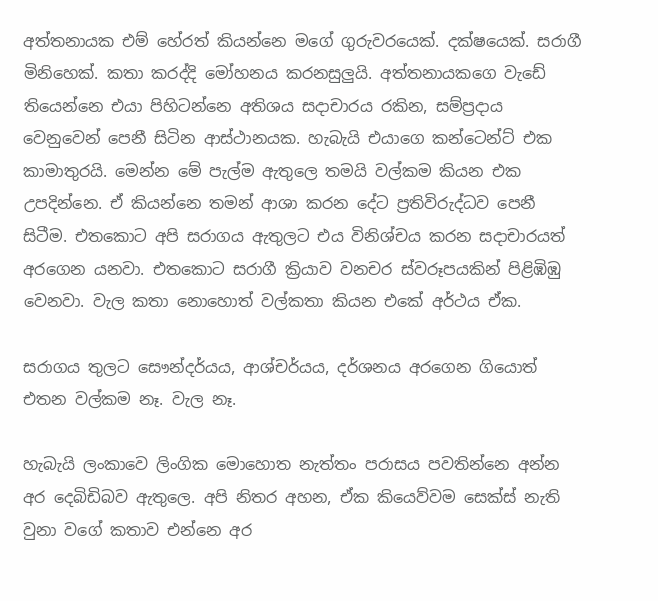අත්තනායක එම් හේරත් කියන්නෙ මගේ ගුරුවරයෙක්. දක්ෂයෙක්. සරාගී මිනිහෙක්. කතා කරද්දි මෝහනය කරනසුලුයි. අත්තනායකගෙ වැඩේ තියෙන්නෙ එයා පිහිටන්නෙ අතිශය සදාචාරය රකින, සම්ප්‍රදාය වෙනුවෙන් පෙනී සිටින ආස්ථානයක. හැබැයි එයාගෙ කන්ටෙන්ට් එක කාමාතුරයි. මෙන්න මේ පැල්ම ඇතුලෙ තමයි වල්කම කියන එක උපදින්නෙ. ඒ කියන්නෙ තමන් ආශා කරන දේට ප්‍රතිවිරුද්ධව පෙනී සිටීම. එතකොට අපි සරාගය ඇතුලට එය විනිශ්චය කරන සදාචාරයත් අරගෙන යනවා. එතකොට සරාගී ක්‍රියාව වනචර ස්වරූපයකින් පිළිඹිඹු වෙනවා. වැල කතා නොහොත් වල්කතා කියන එකේ අර්ථය ඒක.

සරාගය තුලට සෞන්දර්යය, ආශ්චර්යය, දර්ශනය අරගෙන ගියොත් එතන වල්කම නෑ. වැල නෑ.

හැබැයි ලංකාවෙ ලිංගික මොහොත නැත්තං පරාසය පවතින්නෙ අන්න අර දෙබිඩිබව ඇතුලෙ. අපි නිතර අහන, ඒක කියෙව්වම සෙක්ස් නැති වුනා වගේ කතාව එන්නෙ අර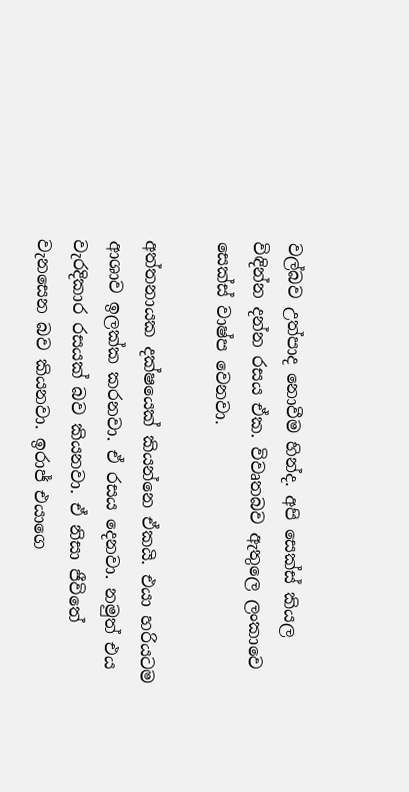වල්බව උත්පාද නොවීම හින්ද. අපි සෙක්ස් කියල විඳින්න දන්න රසය ඒක. විවෘතබව ඇතුලෙ ලංකාවෙ සෙක්ස් වාෂ්ප වෙනවා.

අත්තනායක දක්ෂයෙක් කියන්නෙ ඒකයි. එයා හරියටම ආශාව ඉලක්ක කරනවා. ඒ රසය දෙනවා. නමුත් එය වැරදිකාර රසයක් බව කියනවා. ඒ නිසා ජීවිතේ වැනසෙන බව කියනවා. ඉරාජ් එයාගෙ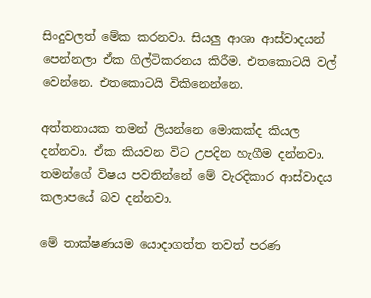සිංදුවලත් මේක කරනවා. සියලු ආශා ආස්වාදයන් පෙන්නලා ඒක ගිල්ටිකරනය කිරීම. එතකොටයි වල් වෙන්නෙ. එතකොටයි විකිනෙන්නෙ.

අත්තනායක තමන් ලියන්නෙ මොකක්ද කියල දන්නවා. ඒක කියවන විට උපදින හැගීම දන්නවා. තමන්ගේ විෂය පවතින්නේ මේ වැරදිකාර ආස්වාදය කලාපයේ බව දන්නවා.

මේ තාක්ෂණයම යොදාගත්ත තවත් පරණ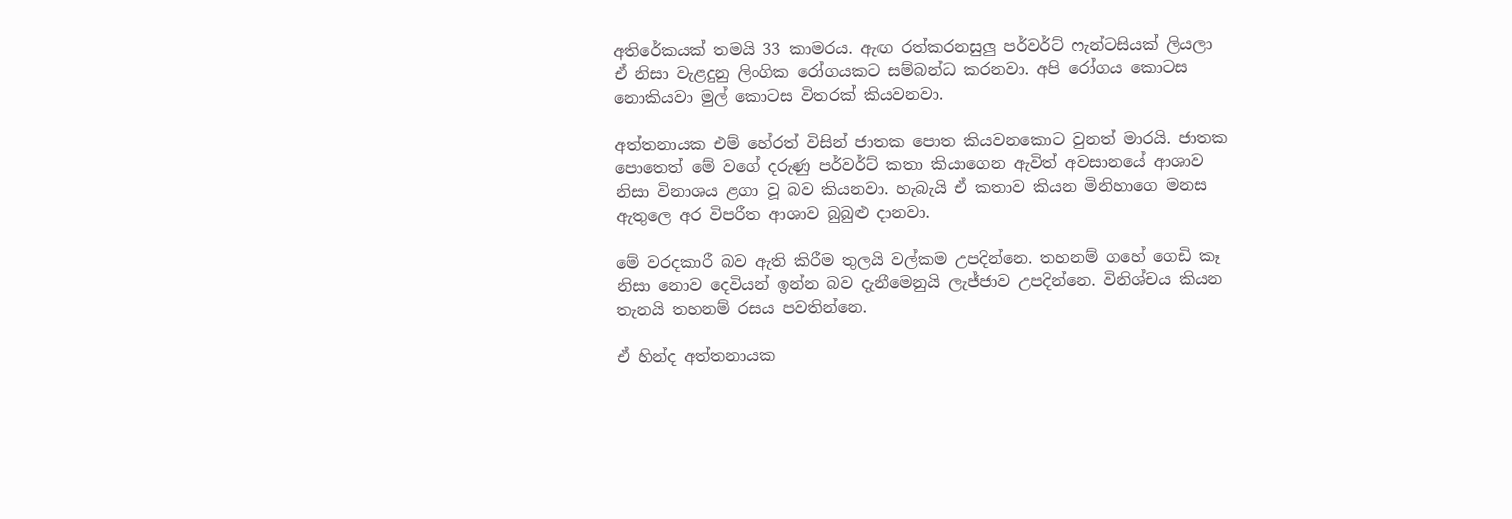අතිරේකයක් තමයි 33 කාමරය. ඇඟ රත්කරනසුලු පර්වර්ට් ෆැන්ටසියක් ලියලා ඒ නිසා වැළදුනු ලිංගික ‍රෝගයකට සම්බන්ධ කරනවා. අපි රෝගය කොටස නොකියවා මුල් කොටස විතරක් කියවනවා.

අත්තනායක එම් හේරත් විසින් ජාතක පොත කියවනකොට වුනත් මාරයි. ජාතක පොතෙත් ‍මේ වගේ දරුණු පර්වර්ට් කතා කියාගෙන ඇවිත් අවසානයේ ආශාව නිසා විනාශය ළගා වූ බව කියනවා. හැබැයි ඒ කතාව කියන මිනිහාගෙ මනස ඇතුලෙ අර විපරීත ආශාව බුබුළු දානවා.

මේ වරදකාරී බව ඇති කිරීම තුලයි වල්කම උපදින්නෙ. තහනම් ගහේ ගෙඩි කෑ නිසා නොව දෙවියන් ඉන්න බව දැනීමෙනුයි ලැජ්ජාව උපදින්නෙ. විනිශ්චය කියන තැනයි තහනම් රසය පවතින්නෙ.

ඒ හින්ද අත්තනායක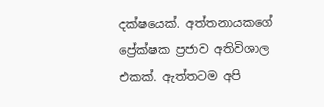දක්ෂයෙක්. අත්තනායකගේ ප්‍රේක්ෂක ප්‍රජාව අතිවිශාල එකක්. ඇත්තටම අපි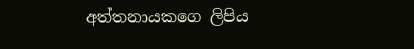අත්තනායකගෙ ලිපිය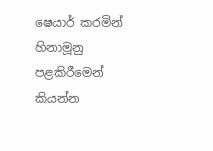ෂෙයාර් කරමින් හිනාමූනු පළකිරීමෙන් කියන්න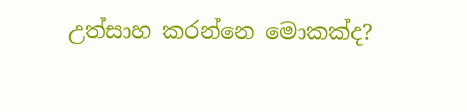උත්සාහ කරන්නෙ මොකක්ද?